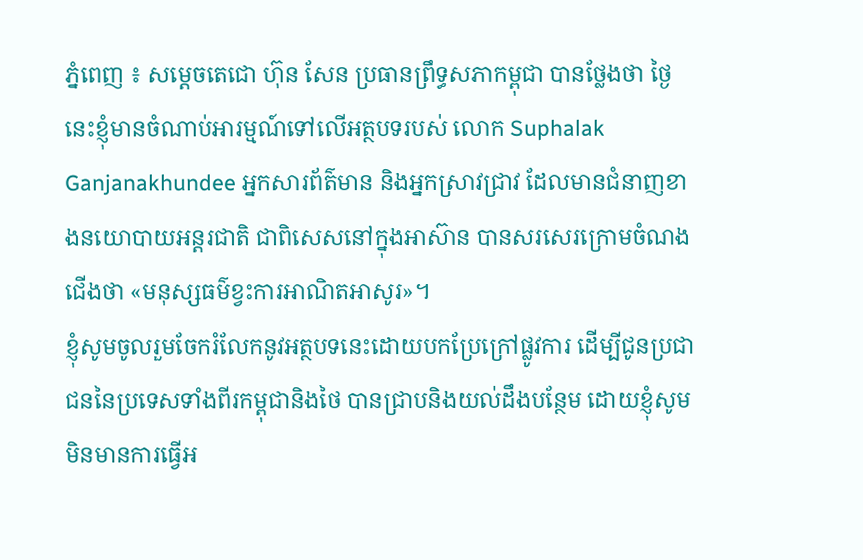ភ្នំពេញ ៖ សម្តេចតេជោ ហ៊ុន សែន ប្រធានព្រឹទ្ធសភាកម្ពុជា បានថ្លែងថា ថ្ងៃនេះខ្ញុំមានចំណាប់អារម្មណ៍ទៅលើអត្ថបទរបស់ លោក Suphalak Ganjanakhundee អ្នកសារព័ត៌មាន និងអ្នកស្រាវជ្រាវ ដែលមានជំនាញខាងនយោបាយអន្តរជាតិ ជាពិសេសនៅក្នុងអាស៊ាន បានសរសេរក្រោមចំណងជើងថា «មនុស្សធម៌ខ្វះការអាណិតអាសូរ»។
ខ្ញុំសូមចូលរួមចែករំលែកនូវអត្ថបទនេះដោយបកប្រែក្រៅផ្លូវការ ដើម្បីជូនប្រជាជននៃប្រទេសទាំងពីរកម្ពុជានិងថៃ បានជ្រាបនិងយល់ដឹងបន្ថែម ដោយខ្ញុំសូមមិនមានការធ្វើអ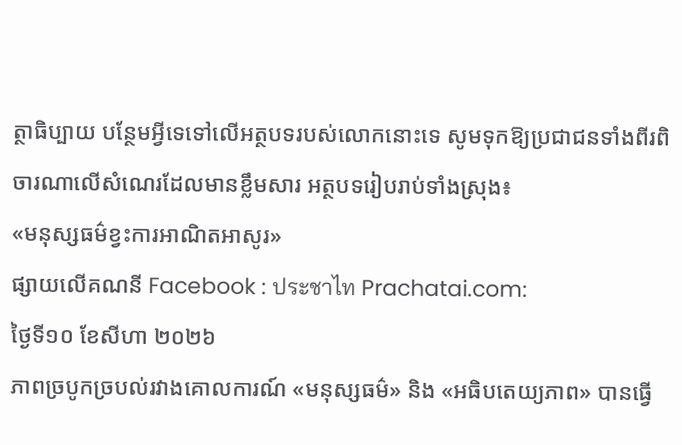ត្ថាធិប្បាយ បន្ថែមអ្វីទេទៅលើអត្ថបទរបស់លោកនោះទេ សូមទុកឱ្យប្រជាជនទាំងពីរពិចារណាលើសំណេរដែលមានខ្លឹមសារ អត្ថបទរៀបរាប់ទាំងស្រុង៖
«មនុស្សធម៌ខ្វះការអាណិតអាសូរ»
ផ្សាយលើគណនី Facebook : ประชาไท Prachatai.com:
ថ្ងៃទី១០ ខែសីហា ២០២៦
ភាពច្របូកច្របល់រវាងគោលការណ៍ «មនុស្សធម៌» និង «អធិបតេយ្យភាព» បានធ្វើ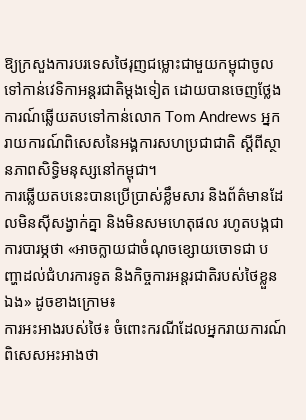ឱ្យក្រសួងការបរទេសថៃរុញជម្លោះជាមួយកម្ពុជាចូលទៅកាន់វេទិកាអន្តរជាតិម្តងទៀត ដោយបានចេញថ្លែងការណ៍ឆ្លើយតបទៅកាន់លោក Tom Andrews អ្នករាយការណ៍ពិសេសនៃអង្គការសហប្រជាជាតិ ស្ដីពីស្ថានភាពសិទ្ធិមនុស្សនៅកម្ពុជា។
ការឆ្លើយតបនេះបានប្រើប្រាស់ខ្លឹមសារ និងព័ត៌មានដែលមិនស៊ីសង្វាក់គ្នា និងមិនសមហេតុផល រហូតបង្កជាការបារម្ភថា «អាចក្លាយជាចំណុចខ្សោយចោទជា បញ្ហាដល់ជំហរការទូត និងកិច្ចការអន្តរជាតិរបស់ថៃខ្លួនឯង» ដូចខាងក្រោម៖
ការអះអាងរបស់ថៃ៖ ចំពោះករណីដែលអ្នករាយការណ៍ពិសេសអះអាងថា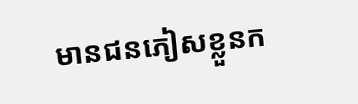មានជនភៀសខ្លួនក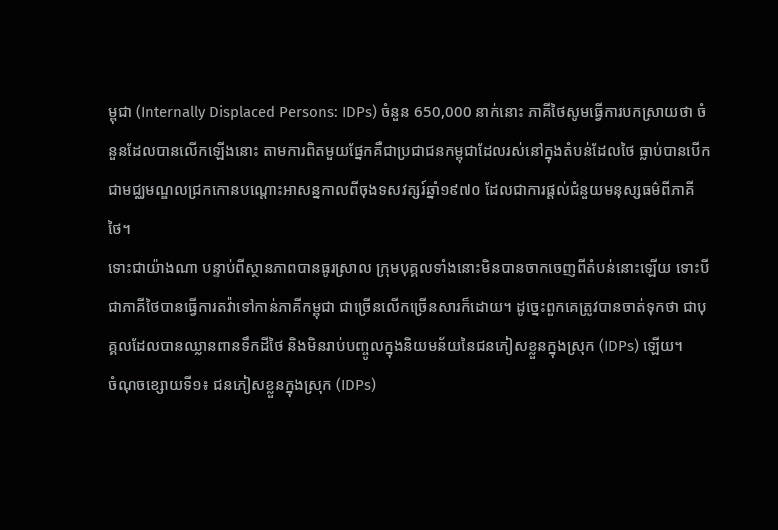ម្ពុជា (Internally Displaced Persons: IDPs) ចំនួន 650,000 នាក់នោះ ភាគីថៃសូមធ្វើការបកស្រាយថា ចំនួនដែលបានលើកឡើងនោះ តាមការពិតមួយផ្នែកគឺជាប្រជាជនកម្ពុជាដែលរស់នៅក្នុងតំបន់ដែលថៃ ធ្លាប់បានបើកជាមជ្ឈមណ្ឌលជ្រកកោនបណ្តោះអាសន្នកាលពីចុងទសវត្សរ៍ឆ្នាំ១៩៧០ ដែលជាការផ្តល់ជំនួយមនុស្សធម៌ពីភាគីថៃ។
ទោះជាយ៉ាងណា បន្ទាប់ពីស្ថានភាពបានធូរស្រាល ក្រុមបុគ្គលទាំងនោះមិនបានចាកចេញពីតំបន់នោះឡើយ ទោះបីជាភាគីថៃបានធ្វើការតវ៉ាទៅកាន់ភាគីកម្ពុជា ជាច្រើនលើកច្រើនសារក៏ដោយ។ ដូច្នេះពួកគេត្រូវបានចាត់ទុកថា ជាបុគ្គលដែលបានឈ្លានពានទឹកដីថៃ និងមិនរាប់បញ្ចូលក្នុងនិយមន័យនៃជនភៀសខ្លួនក្នុងស្រុក (IDPs) ឡើយ។
ចំណុចខ្សោយទី១៖ ជនភៀសខ្លួនក្នុងស្រុក (IDPs)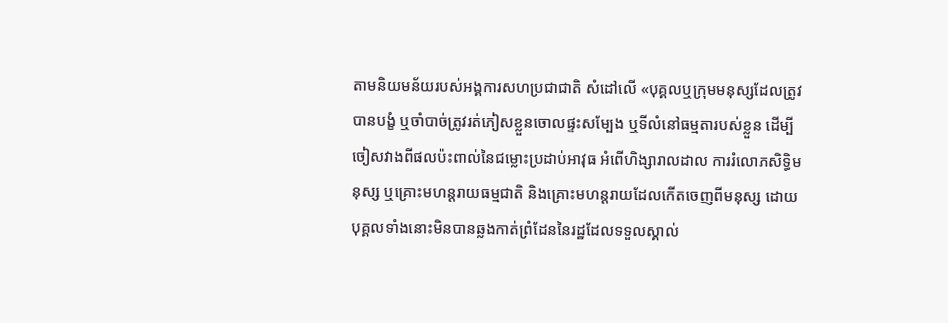តាមនិយមន័យរបស់អង្គការសហប្រជាជាតិ សំដៅលើ «បុគ្គលឬក្រុមមនុស្សដែលត្រូវបានបង្ខំ ឬចាំបាច់ត្រូវរត់ភៀសខ្លួនចោលផ្ទះសម្បែង ឬទីលំនៅធម្មតារបស់ខ្លួន ដើម្បីចៀសវាងពីផលប៉ះពាល់នៃជម្លោះប្រដាប់អាវុធ អំពើហិង្សារាលដាល ការរំលោភសិទ្ធិមនុស្ស ឬគ្រោះមហន្តរាយធម្មជាតិ និងគ្រោះមហន្តរាយដែលកើតចេញពីមនុស្ស ដោយបុគ្គលទាំងនោះមិនបានឆ្លងកាត់ព្រំដែននៃរដ្ឋដែលទទួលស្គាល់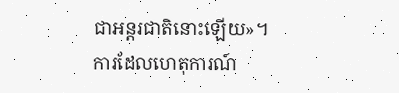ជាអន្តរជាតិនោះឡើយ»។
ការដែលហេតុការណ៍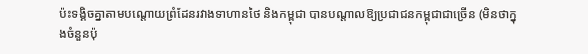ប៉ះទង្គិចគ្នាតាមបណ្ដោយព្រំដែនរវាងទាហានថៃ និងកម្ពុជា បានបណ្តាលឱ្យប្រជាជនកម្ពុជាជាច្រើន (មិនថាក្នុងចំនួនប៉ុ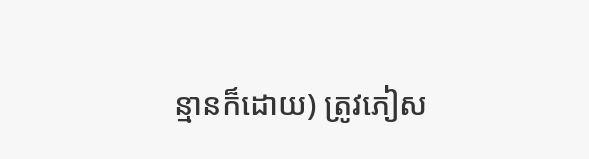ន្មានក៏ដោយ) ត្រូវភៀស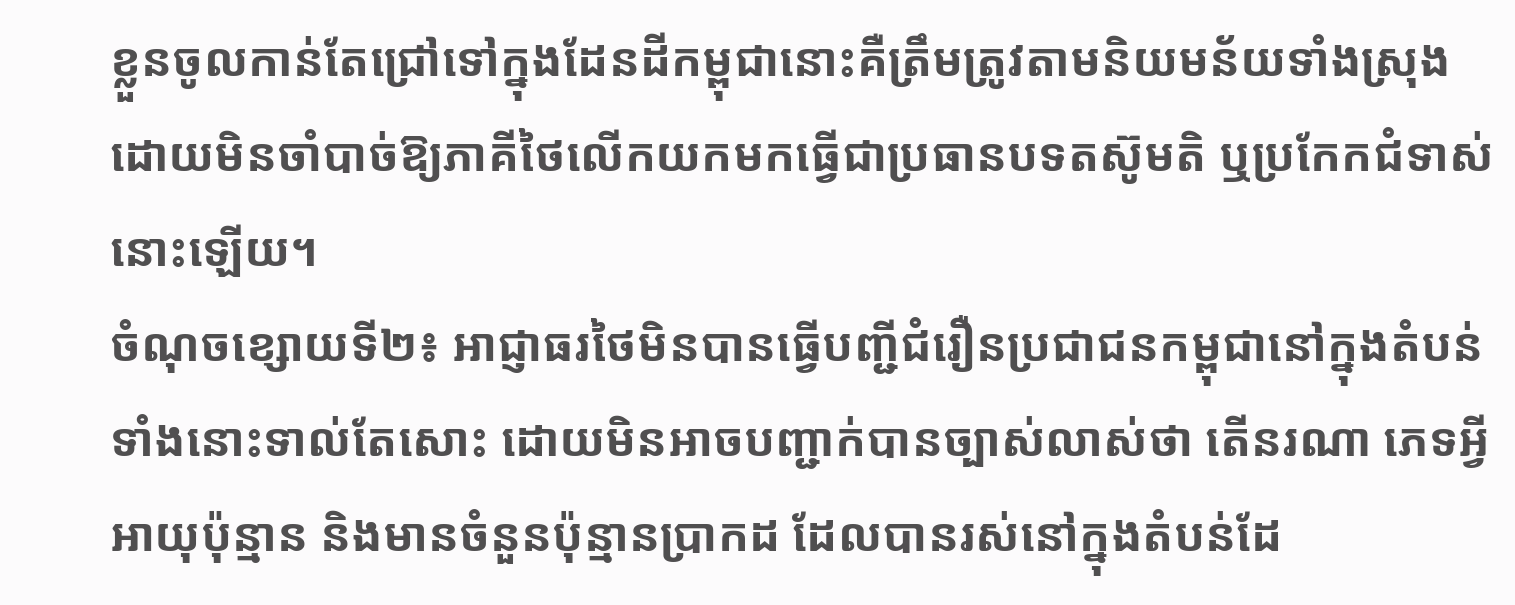ខ្លួនចូលកាន់តែជ្រៅទៅក្នុងដែនដីកម្ពុជានោះគឺត្រឹមត្រូវតាមនិយមន័យទាំងស្រុង ដោយមិនចាំបាច់ឱ្យភាគីថៃលើកយកមកធ្វើជាប្រធានបទតស៊ូមតិ ឬប្រកែកជំទាស់នោះឡើយ។
ចំណុចខ្សោយទី២៖ អាជ្ញាធរថៃមិនបានធ្វើបញ្ជីជំរឿនប្រជាជនកម្ពុជានៅក្នុងតំបន់ទាំងនោះទាល់តែសោះ ដោយមិនអាចបញ្ជាក់បានច្បាស់លាស់ថា តើនរណា ភេទអ្វី អាយុប៉ុន្មាន និងមានចំនួនប៉ុន្មានប្រាកដ ដែលបានរស់នៅក្នុងតំបន់ដែ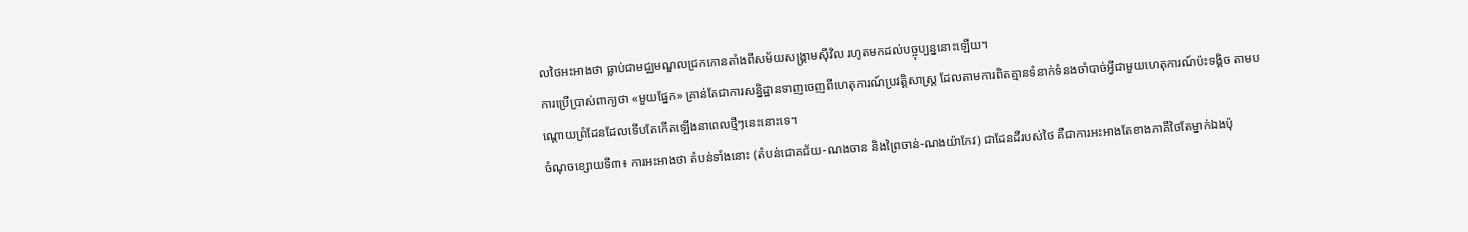លថៃអះអាងថា ធ្លាប់ជាមជ្ឈមណ្ឌលជ្រកកោនតាំងពីសម័យសង្គ្រាមស៊ីវិល រហូតមកដល់បច្ចុប្បន្ននោះឡើយ។
ការប្រើប្រាស់ពាក្យថា «មួយផ្នែក» គ្រាន់តែជាការសន្និដ្ឋានទាញចេញពីហេតុការណ៍ប្រវត្តិសាស្ត្រ ដែលតាមការពិតគ្មានទំនាក់ទំនងចាំបាច់អ្វីជាមួយហេតុការណ៍ប៉ះទង្គិច តាមបណ្ដោយព្រំដែនដែលទើបតែកើតឡើងនាពេលថ្មីៗនេះនោះទេ។
ចំណុចខ្សោយទី៣៖ ការអះអាងថា តំបន់ទាំងនោះ (តំបន់ជោគជ័យ-ណងចាន និងព្រៃចាន់-ណងយ៉ាកែវ) ជាដែនដីរបស់ថៃ គឺជាការអះអាងតែខាងភាគីថៃតែម្នាក់ឯងប៉ុ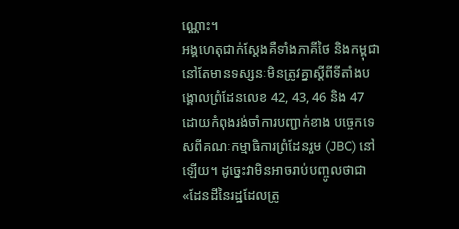ណ្ណោះ។
អង្គហេតុជាក់ស្តែងគឺទាំងភាគីថៃ និងកម្ពុជា នៅតែមានទស្សនៈមិនត្រូវគ្នាស្តីពីទីតាំងបង្គោលព្រំដែនលេខ 42, 43, 46 និង 47 ដោយកំពុងរង់ចាំការបញ្ជាក់ខាង បច្ចេកទេសពីគណៈកម្មាធិការព្រំដែនរួម (JBC) នៅឡើយ។ ដូច្នេះវាមិនអាចរាប់បញ្ចូលថាជា «ដែនដីនៃរដ្ឋដែលត្រូ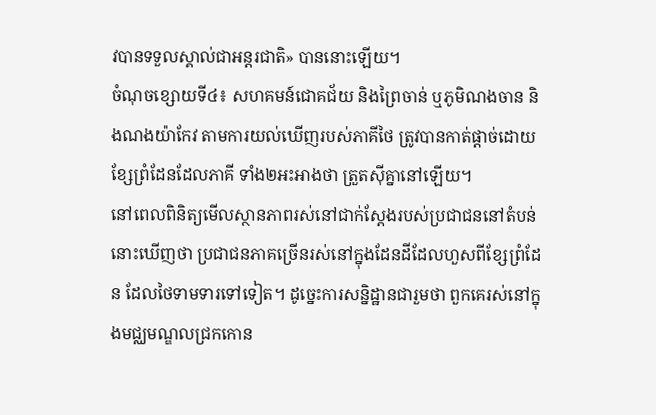វបានទទួលស្គាល់ជាអន្តរជាតិ» បាននោះឡើយ។
ចំណុចខ្សោយទី៤៖ សហគមន៍ជោគជ័យ និងព្រៃចាន់ ឬភូមិណងចាន និងណងយ៉ាកែវ តាមការយល់ឃើញរបស់ភាគីថៃ ត្រូវបានកាត់ផ្តាច់ដោយខ្សែព្រំដែនដែលភាគី ទាំង២អះអាងថា ត្រួតស៊ីគ្នានៅឡើយ។
នៅពេលពិនិត្យមើលស្ថានភាពរស់នៅជាក់ស្តែងរបស់ប្រជាជននៅតំបន់នោះឃើញថា ប្រជាជនភាគច្រើនរស់នៅក្នុងដែនដីដែលហួសពីខ្សែព្រំដែន ដែលថៃទាមទារទៅទៀត។ ដូច្នេះការសន្និដ្ឋានជារួមថា ពួកគេរស់នៅក្នុងមជ្ឈមណ្ឌលជ្រកកោន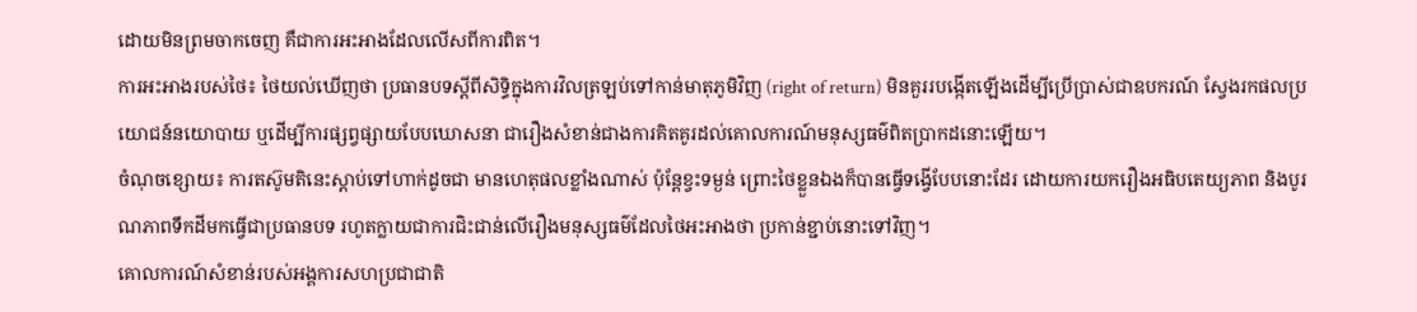ដោយមិនព្រមចាកចេញ គឺជាការអះអាងដែលលើសពីការពិត។
ការអះអាងរបស់ថៃ៖ ថៃយល់ឃើញថា ប្រធានបទស្តីពីសិទ្ធិក្នុងការវិលត្រឡប់ទៅកាន់មាតុភូមិវិញ (right of return) មិនគួររបង្កើតឡើងដើម្បីប្រើប្រាស់ជាឧបករណ៍ ស្វែងរកផលប្រយោជន៍នយោបាយ ឬដើម្បីការផ្សព្វផ្សាយបែបឃោសនា ជារឿងសំខាន់ជាងការគិតគូរដល់គោលការណ៍មនុស្សធម៌ពិតប្រាកដនោះឡើយ។
ចំណុចខ្សោយ៖ ការតស៊ូមតិនេះស្តាប់ទៅហាក់ដូចជា មានហេតុផលខ្លាំងណាស់ ប៉ុន្តែខ្វះទម្ងន់ ព្រោះថៃខ្លួនឯងក៏បានធ្វើទង្វើបែបនោះដែរ ដោយការយករឿងអធិបតេយ្យភាព និងបូរណភាពទឹកដីមកធ្វើជាប្រធានបទ រហូតក្លាយជាការជិះជាន់លើរឿងមនុស្សធម៌ដែលថៃអះអាងថា ប្រកាន់ខ្ជាប់នោះទៅវិញ។
គោលការណ៍សំខាន់របស់អង្គការសហប្រជាជាតិ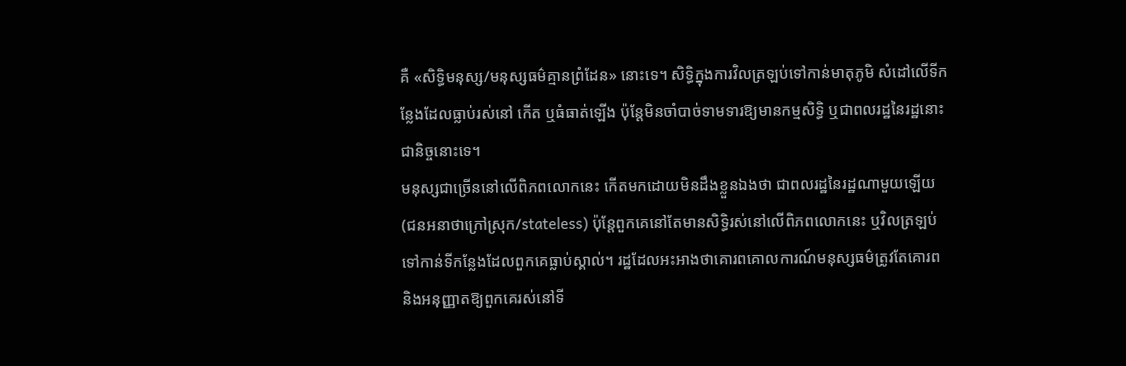គឺ «សិទ្ធិមនុស្ស/មនុស្សធម៌គ្មានព្រំដែន» នោះទេ។ សិទ្ធិក្នុងការវិលត្រឡប់ទៅកាន់មាតុភូមិ សំដៅលើទីកន្លែងដែលធ្លាប់រស់នៅ កើត ឬធំធាត់ឡើង ប៉ុន្តែមិនចាំបាច់ទាមទារឱ្យមានកម្មសិទ្ធិ ឬជាពលរដ្ឋនៃរដ្ឋនោះជានិច្ចនោះទេ។
មនុស្សជាច្រើននៅលើពិភពលោកនេះ កើតមកដោយមិនដឹងខ្លួនឯងថា ជាពលរដ្ឋនៃរដ្ឋណាមួយឡើយ (ជនអនាថាក្រៅស្រុក/stateless) ប៉ុន្តែពួកគេនៅតែមានសិទ្ធិរស់នៅលើពិភពលោកនេះ ឬវិលត្រឡប់ទៅកាន់ទីកន្លែងដែលពួកគេធ្លាប់ស្គាល់។ រដ្ឋដែលអះអាងថាគោរពគោលការណ៍មនុស្សធម៌ត្រូវតែគោរព និងអនុញ្ញាតឱ្យពួកគេរស់នៅទី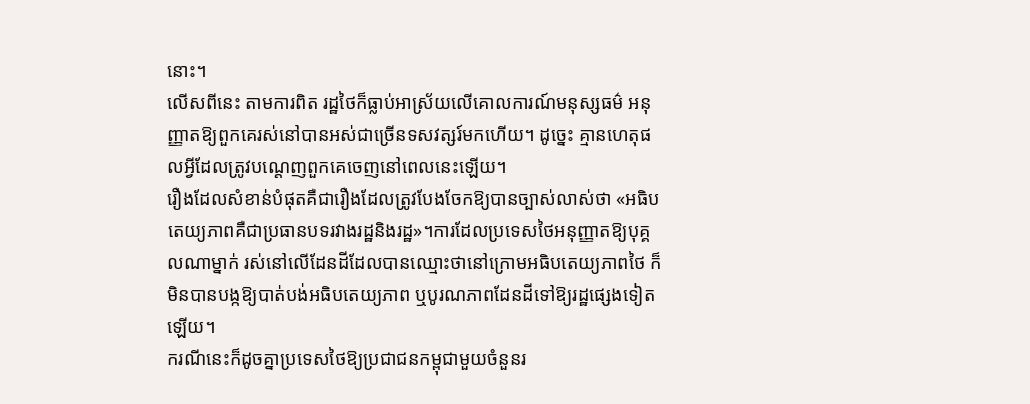នោះ។
លើសពីនេះ តាមការពិត រដ្ឋថៃក៏ធ្លាប់អាស្រ័យលើគោលការណ៍មនុស្សធម៌ អនុញ្ញាតឱ្យពួកគេរស់នៅបានអស់ជាច្រើនទសវត្សរ៍មកហើយ។ ដូច្នេះ គ្មានហេតុផលអ្វីដែលត្រូវបណ្ដេញពួកគេចេញនៅពេលនេះឡើយ។
រឿងដែលសំខាន់បំផុតគឺជារឿងដែលត្រូវបែងចែកឱ្យបានច្បាស់លាស់ថា «អធិបតេយ្យភាពគឺជាប្រធានបទរវាងរដ្ឋនិងរដ្ឋ»។ការដែលប្រទេសថៃអនុញ្ញាតឱ្យបុគ្គលណាម្នាក់ រស់នៅលើដែនដីដែលបានឈ្មោះថានៅក្រោមអធិបតេយ្យភាពថៃ ក៏មិនបានបង្កឱ្យបាត់បង់អធិបតេយ្យភាព ឬបូរណភាពដែនដីទៅឱ្យរដ្ឋផ្សេងទៀតឡើយ។
ករណីនេះក៏ដូចគ្នាប្រទេសថៃឱ្យប្រជាជនកម្ពុជាមួយចំនួនរ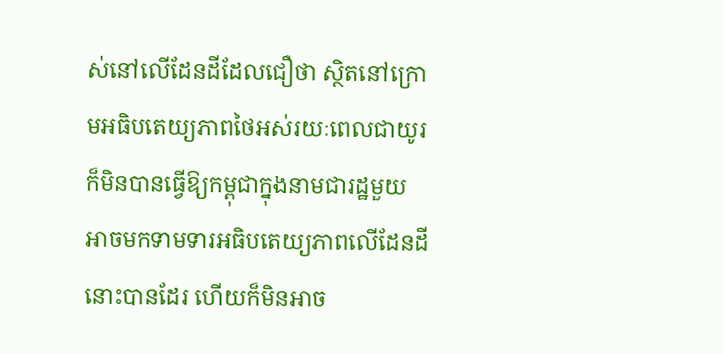ស់នៅលើដែនដីដែលជឿថា ស្ថិតនៅក្រោមអធិបតេយ្យភាពថៃអស់រយៈពេលជាយូរ ក៏មិនបានធ្វើឱ្យកម្ពុជាក្នុងនាមជារដ្ឋមួយ អាចមកទាមទារអធិបតេយ្យភាពលើដែនដីនោះបានដែរ ហើយក៏មិនអាច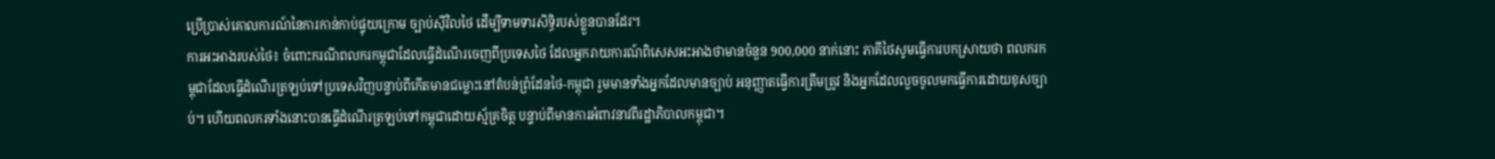ប្រើប្រាស់គោលការណ៍នៃការកាន់កាប់ផ្ទុយក្រោម ច្បាប់ស៊ីវិលថៃ ដើម្បីទាមទារសិទ្ធិរបស់ខ្លួនបានដែរ។
ការអះអាងរបស់ថៃ៖ ចំពោះករណីពលករកម្ពុជាដែលធ្វើដំណើរចេញពីប្រទេសថៃ ដែលអ្នករាយការណ៍ពិសេសអះអាងថាមានចំនួន 900,000 នាក់នោះ ភាគីថៃសូមធ្វើការបកស្រាយថា ពលករកម្ពុជាដែលធ្វើដំណើរត្រឡប់ទៅប្រទេសវិញបន្ទាប់ពីកើតមានជម្លោះនៅតំបន់ព្រំដែនថៃ-កម្ពុជា រួមមានទាំងអ្នកដែលមានច្បាប់ អនុញ្ញាតធ្វើការត្រឹមត្រូវ និងអ្នកដែលលួចចូលមកធ្វើការដោយខុសច្បាប់។ ហើយពលករទាំងនោះបានធ្វើដំណើរត្រឡប់ទៅកម្ពុជាដោយស្ម័គ្រចិត្ត បន្ទាប់ពីមានការអំពាវនាវពីរដ្ឋាភិបាលកម្ពុជា។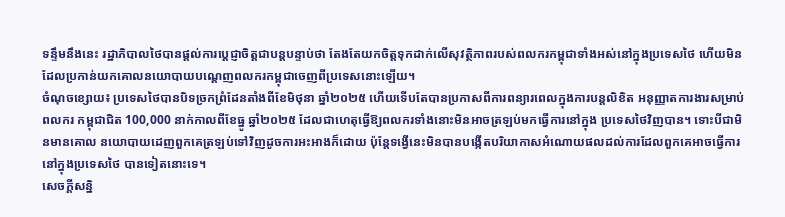ទន្ទឹមនឹងនេះ រដ្ឋាភិបាលថៃបានផ្តល់ការប្តេជ្ញាចិត្តជាបន្តបន្ទាប់ថា តែងតែយកចិត្តទុកដាក់លើសុវត្ថិភាពរបស់ពលករកម្ពុជាទាំងអស់នៅក្នុងប្រទេសថៃ ហើយមិនដែលប្រកាន់យកគោលនយោបាយបណ្តេញពលករកម្ពុជាចេញពីប្រទេសនោះឡើយ។
ចំណុចខ្សោយ៖ ប្រទេសថៃបានបិទច្រកព្រំដែនតាំងពីខែមិថុនា ឆ្នាំ២០២៥ ហើយទើបតែបានប្រកាសពីការពន្យារពេលក្នុងការបន្តលិខិត អនុញ្ញាតការងារសម្រាប់ពលករ កម្ពុជាជិត 100,000 នាក់កាលពីខែធ្នូ ឆ្នាំ២០២៥ ដែលជាហេតុធ្វើឱ្យពលករទាំងនោះមិនអាចត្រឡប់មកធ្វើការនៅក្នុង ប្រទេសថៃវិញបាន។ ទោះបីជាមិនមានគោល នយោបាយដេញពួកគេត្រឡប់ទៅវិញដូចការអះអាងក៏ដោយ ប៉ុន្តែទង្វើនេះមិនបានបង្កើតបរិយាកាសអំណោយផលដល់ការដែលពួកគេអាចធ្វើការនៅក្នុងប្រទេសថៃ បានទៀតនោះទេ។
សេចក្តីសន្និ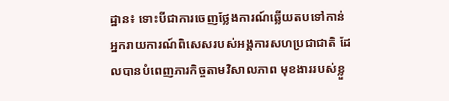ដ្ឋាន៖ ទោះបីជាការចេញថ្លែងការណ៍ឆ្លើយតបទៅកាន់អ្នករាយការណ៍ពិសេសរបស់អង្គការសហប្រជាជាតិ ដែលបានបំពេញភារកិច្ចតាមវិសាលភាព មុខងាររបស់ខ្លួ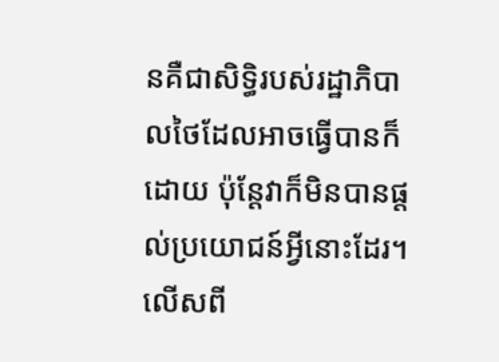នគឺជាសិទ្ធិរបស់រដ្ឋាភិបាលថៃដែលអាចធ្វើបានក៏ដោយ ប៉ុន្តែវាក៏មិនបានផ្តល់ប្រយោជន៍អ្វីនោះដែរ។ លើសពី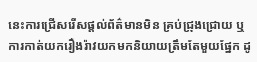នេះការជ្រើសរើសផ្តល់ព័ត៌មានមិន គ្រប់ជ្រុងជ្រោយ ឬការកាត់យករឿងរ៉ាវយកមកនិយាយត្រឹមតែមួយផ្នែក ដូ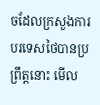ចដែលក្រសួងការបរទេសថៃបានប្រព្រឹត្តនោះ មើល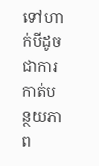ទៅហាក់បីដូចជាការកាត់បន្ថយភាព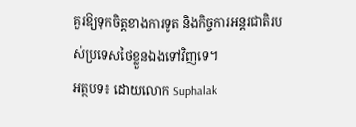គួរឱ្យទុកចិត្តខាងការទូត និងកិច្ចការអន្តរជាតិរបស់ប្រទេសថៃខ្លួនឯងទៅវិញទេ។
អត្ថបទ៖ ដោយលោក Suphalak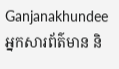Ganjanakhundee
អ្នកសារព័ត៌មាន និ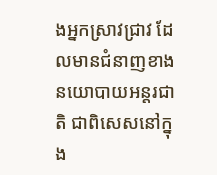ងអ្នកស្រាវជ្រាវ ដែលមានជំនាញខាងនយោបាយអន្តរជាតិ ជាពិសេសនៅក្នុង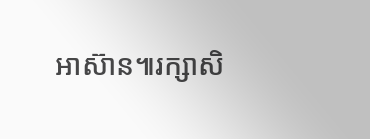អាស៊ាន៕រក្សាសិ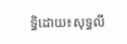ទ្ធិដោយ៖សុទ្ធលី